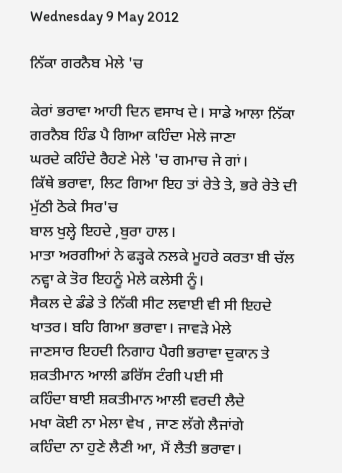Wednesday 9 May 2012

ਨਿੱਕਾ ਗਰਨੈਬ ਮੇਲੇ 'ਚ

ਕੇਰਾਂ ਭਰਾਵਾ ਆਹੀ ਦਿਨ ਵਸਾਖ ਦੇ। ਸਾਡੇ ਆਲਾ ਨਿੱਕਾ ਗਰਨੈਬ ਹਿੰਡ ਪੈ ਗਿਆ ਕਹਿੰਦਾ ਮੇਲੇ ਜਾਣਾ
ਘਰਦੇ ਕਹਿੰਦੇ ਰੈਹਣੇ ਮੇਲੇ 'ਚ ਗਮਾਚ ਜੇ ਗਾਂ।
ਕਿੱਥੇ ਭਰਾਵਾ, ਲਿਟ ਗਿਆ ਇਹ ਤਾਂ ਰੇਤੇ ਤੇ, ਭਰੇ ਰੇਤੇ ਦੀ ਮੁੱਠੀ ਠੋਕੇ ਸਿਰ'ਚ
ਬਾਲ ਖੁਲ੍ਹੇ ਇਹਦੇ ,ਬੁਰਾ ਹਾਲ।
ਮਾਤਾ ਅਰਗੀਆਂ ਨੇ ਫੜ੍ਹਕੇ ਨਲਕੇ ਮੂਹਰੇ ਕਰਤਾ ਬੀ ਚੱਲ ਨਵ੍ਹਾ ਕੇ ਤੋਰ ਇਹਨੂੰ ਮੇਲੇ ਕਲੇਸੀ ਨੂੰ।
ਸੈਕਲ ਦੇ ਡੰਡੇ ਤੇ ਨਿੱਕੀ ਸੀਟ ਲਵਾਈ ਵੀ ਸੀ ਇਹਦੇ ਖਾਤਰ। ਬਹਿ ਗਿਆ ਭਰਾਵਾ। ਜਾਵੜੇ ਮੇਲੇ
ਜਾਣਸਾਰ ਇਹਦੀ ਨਿਗਾਹ ਪੈਗੀ ਭਰਾਵਾ ਦੁਕਾਨ ਤੇ ਸ਼ਕਤੀਮਾਨ ਆਲੀ ਡਰਿੱਸ ਟੰਗੀ ਪਈ ਸੀ
ਕਹਿੰਦਾ ਬਾਈ ਸ਼ਕਤੀਮਾਨ ਆਲੀ ਵਰਦੀ ਲੈਦੇ
ਮਖਾ ਕੋਈ ਨਾ ਮੇਲਾ ਵੇਖ , ਜਾਣ ਲੱਗੇ ਲੈਜਾਂਗੇ
ਕਹਿੰਦਾ ਨਾ ਹੁਣੇ ਲੈਣੀ ਆ, ਮੈਂ ਲੈਤੀ ਭਰਾਵਾ।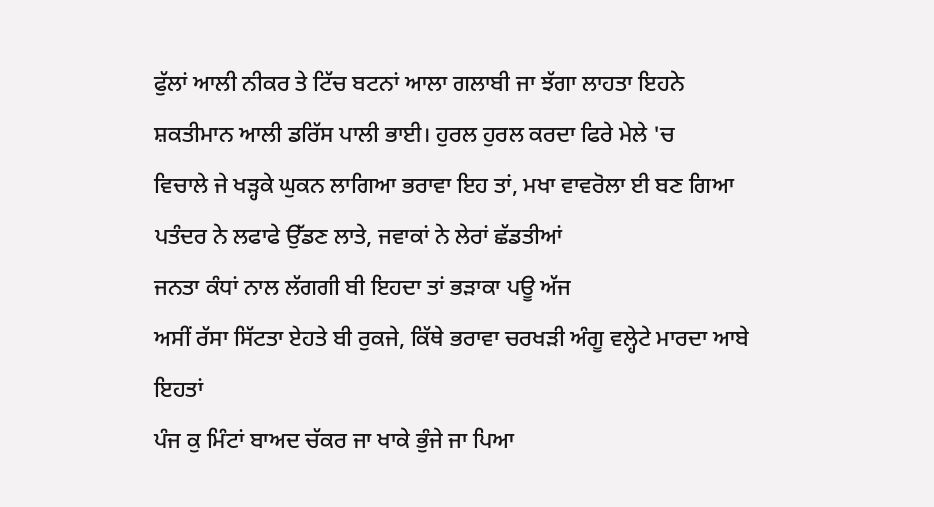ਫੁੱਲਾਂ ਆਲੀ ਨੀਕਰ ਤੇ ਟਿੱਚ ਬਟਨਾਂ ਆਲਾ ਗਲਾਬੀ ਜਾ ਝੱਗਾ ਲਾਹਤਾ ਇਹਨੇ
ਸ਼ਕਤੀਮਾਨ ਆਲੀ ਡਰਿੱਸ ਪਾਲੀ ਭਾਈ। ਹੁਰਲ ਹੁਰਲ ਕਰਦਾ ਫਿਰੇ ਮੇਲੇ 'ਚ
ਵਿਚਾਲੇ ਜੇ ਖੜ੍ਹਕੇ ਘੁਕਨ ਲਾਗਿਆ ਭਰਾਵਾ ਇਹ ਤਾਂ, ਮਖਾ ਵਾਵਰੋਲਾ ਈ ਬਣ ਗਿਆ
ਪਤੰਦਰ ਨੇ ਲਫਾਫੇ ਉੱਡਣ ਲਾਤੇ, ਜਵਾਕਾਂ ਨੇ ਲੇਰਾਂ ਛੱਡਤੀਆਂ
ਜਨਤਾ ਕੰਧਾਂ ਨਾਲ ਲੱਗਗੀ ਬੀ ਇਹਦਾ ਤਾਂ ਭੜਾਕਾ ਪਊ ਅੱਜ
ਅਸੀਂ ਰੱਸਾ ਸਿੱਟਤਾ ਏਹਤੇ ਬੀ ਰੁਕਜੇ, ਕਿੱਥੇ ਭਰਾਵਾ ਚਰਖੜੀ ਅੰਗੂ ਵਲ੍ਹੇਟੇ ਮਾਰਦਾ ਆਬੇ ਇਹਤਾਂ
ਪੰਜ ਕੁ ਮਿੰਟਾਂ ਬਾਅਦ ਚੱਕਰ ਜਾ ਖਾਕੇ ਭੁੰਜੇ ਜਾ ਪਿਆ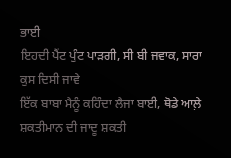ਭਾਈ
ਇਹਦੀ ਪੈਂਟ ਪੁੰਟ ਪਾੜਗੀ, ਸੀ ਬੀ ਜਵਾਕ, ਸਾਰਾ ਕੁਸ ਦਿਸੀ ਜਾਵੇ
ਇੱਕ ਬਾਬਾ ਮੈਨੂੰ ਕਹਿੰਦਾ ਲੈਜਾ ਬਾਈ, ਥੋਡੇ ਆਲ਼ੇ ਸ਼ਕਤੀਮਾਨ ਦੀ ਜਾਦੂ ਸ਼ਕਤੀ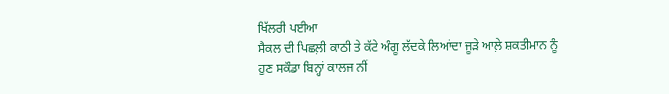ਖਿੱਲਰੀ ਪਈਆ
ਸੈਕਲ ਦੀ ਪਿਛਲ਼ੀ ਕਾਠੀ ਤੇ ਕੱਟੇ ਅੰਗੂ ਲੱਦਕੇ ਲਿਆਂਦਾ ਜੂੜੇ ਆਲ਼ੇ ਸ਼ਕਤੀਮਾਨ ਨੂੰ
ਹੁਣ ਸਕੌਡਾ ਬਿਨ੍ਹਾਂ ਕਾਲਜ ਨੀਂ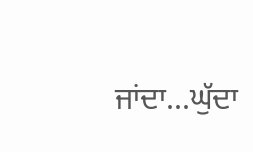ਜਾਂਦਾ...ਘੁੱਦਾ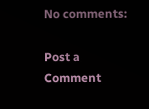No comments:

Post a Comment